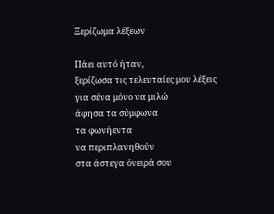Ξερίζωμα λέξεων

Πάει αυτό ήταν,
ξερίζωσα τις τελευταίες μου λέξεις
για σένα μόνο να μιλώ
άφησα τα σύμφωνα
τα φωνήεντα
να περιπλανηθούν
στα άστεγα όνειρά σου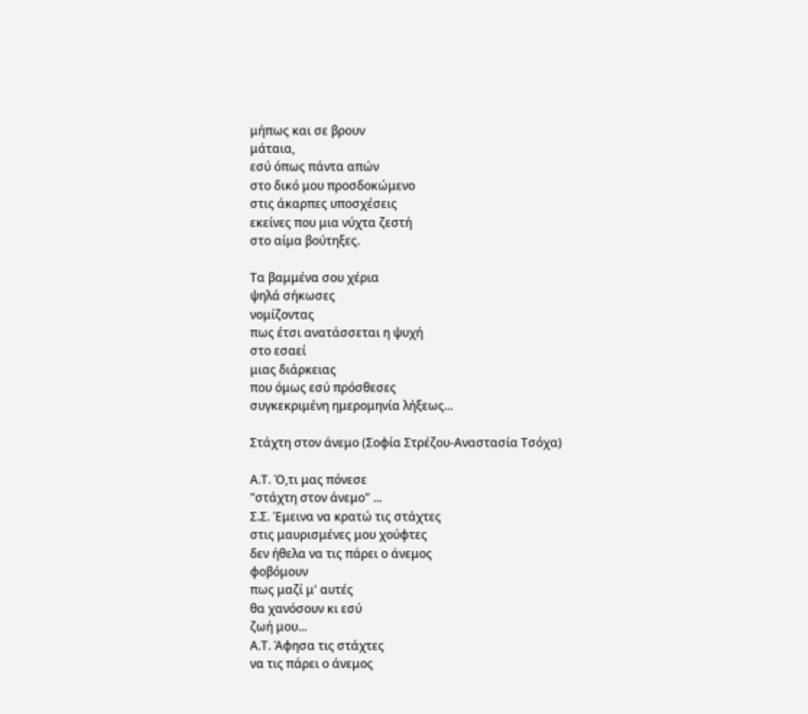μήπως και σε βρουν
μάταια,
εσύ όπως πάντα απών
στο δικό μου προσδοκώμενο
στις άκαρπες υποσχέσεις
εκείνες που μια νύχτα ζεστή
στο αίμα βούτηξες.

Τα βαμμένα σου χέρια
ψηλά σήκωσες
νομίζοντας
πως έτσι ανατάσσεται η ψυχή
στο εσαεί
μιας διάρκειας
που όμως εσύ πρόσθεσες
συγκεκριμένη ημερομηνία λήξεως...

Στάχτη στον άνεμο (Σοφία Στρέζου-Αναστασία Τσόχα)

Α.Τ. Ό,τι μας πόνεσε
"στάχτη στον άνεμο" ...
Σ.Σ. Έμεινα να κρατώ τις στάχτες
στις μαυρισμένες μου χούφτες
δεν ήθελα να τις πάρει ο άνεμος
φοβόμουν
πως μαζί μ' αυτές
θα χανόσουν κι εσύ
ζωή μου...
Α.Τ. Άφησα τις στάχτες
να τις πάρει ο άνεμος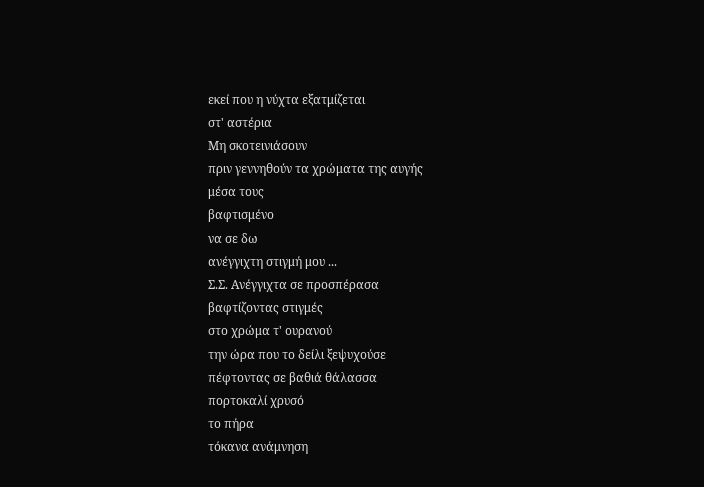εκεί που η νύχτα εξατμίζεται
στ' αστέρια
Μη σκοτεινιάσουν
πριν γεννηθούν τα χρώματα της αυγής
μέσα τους
βαφτισμένο
να σε δω
ανέγγιχτη στιγμή μου ...
Σ.Σ. Ανέγγιχτα σε προσπέρασα
βαφτίζοντας στιγμές
στο χρώμα τ' ουρανού
την ώρα που το δείλι ξεψυχούσε
πέφτοντας σε βαθιά θάλασσα
πορτοκαλί χρυσό
το πήρα
τόκανα ανάμνηση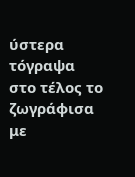ύστερα τόγραψα
στο τέλος το ζωγράφισα
με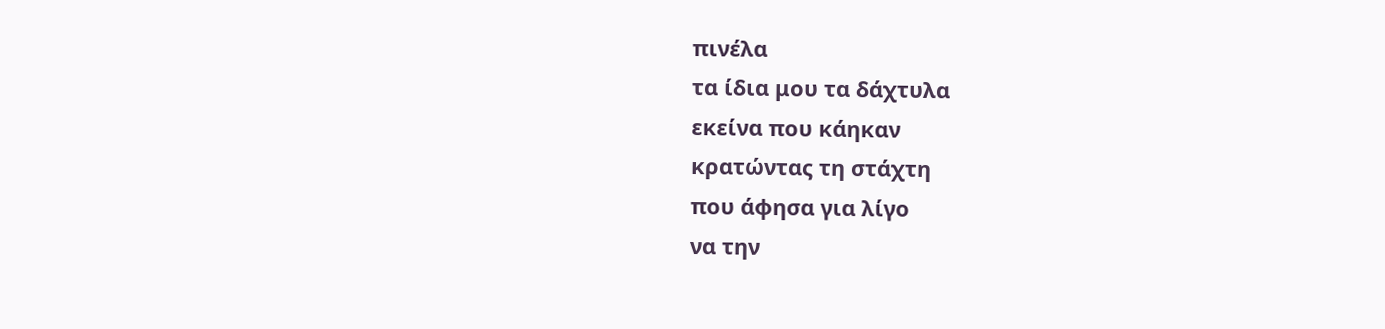πινέλα
τα ίδια μου τα δάχτυλα
εκείνα που κάηκαν
κρατώντας τη στάχτη
που άφησα για λίγο
να την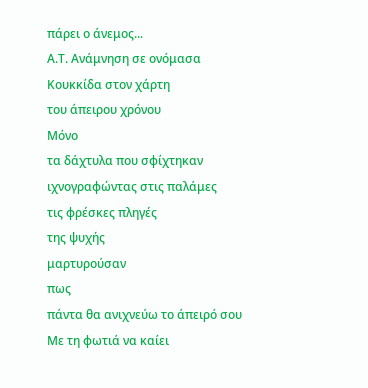πάρει ο άνεμος...
Α.Τ. Ανάμνηση σε ονόμασα
Κουκκίδα στον χάρτη
του άπειρου χρόνου
Μόνο
τα δάχτυλα που σφίχτηκαν
ιχνογραφώντας στις παλάμες
τις φρέσκες πληγές
της ψυχής
μαρτυρούσαν
πως
πάντα θα ανιχνεύω το άπειρό σου
Με τη φωτιά να καίει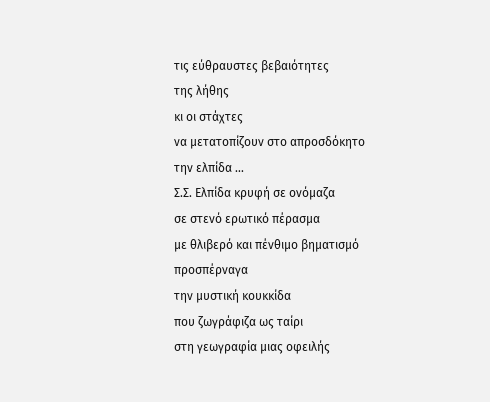τις εύθραυστες βεβαιότητες
της λήθης
κι οι στάχτες
να μετατοπίζουν στο απροσδόκητο
την ελπίδα ...
Σ.Σ. Ελπίδα κρυφή σε ονόμαζα
σε στενό ερωτικό πέρασμα
με θλιβερό και πένθιμο βηματισμό
προσπέρναγα
την μυστική κουκκίδα
που ζωγράφιζα ως ταίρι
στη γεωγραφία μιας οφειλής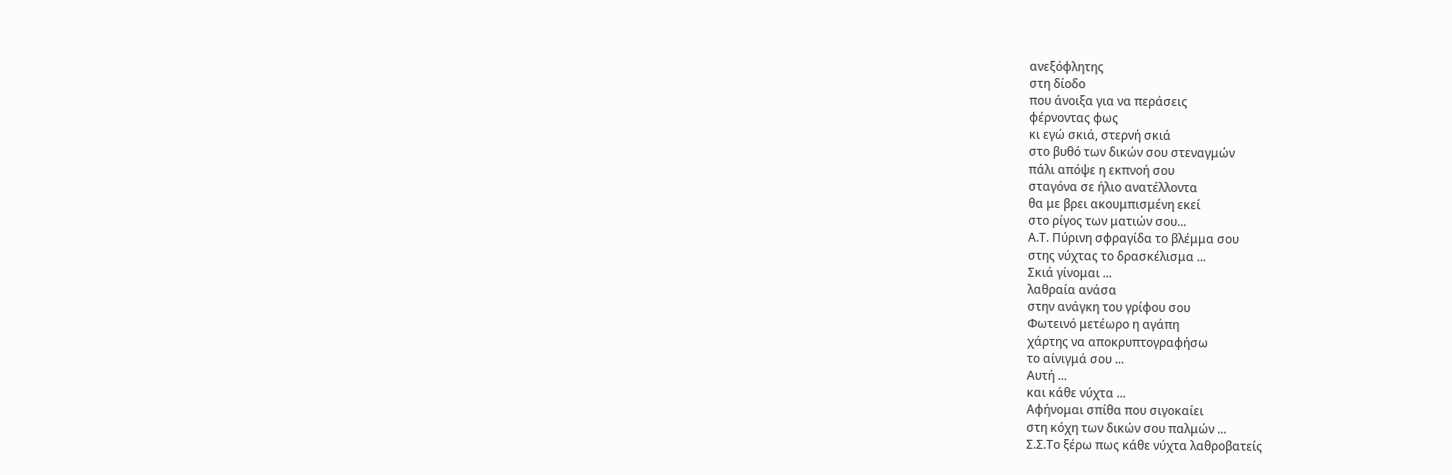ανεξόφλητης
στη δίοδο
που άνοιξα για να περάσεις
φέρνοντας φως
κι εγώ σκιά, στερνή σκιά
στο βυθό των δικών σου στεναγμών
πάλι απόψε η εκπνοή σου
σταγόνα σε ήλιο ανατέλλοντα
θα με βρει ακουμπισμένη εκεί
στο ρίγος των ματιών σου...
Α.Τ. Πύρινη σφραγίδα το βλέμμα σου
στης νύχτας το δρασκέλισμα ...
Σκιά γίνομαι ...
λαθραία ανάσα
στην ανάγκη του γρίφου σου
Φωτεινό μετέωρο η αγάπη
χάρτης να αποκρυπτογραφήσω
το αίνιγμά σου ...
Αυτή ...
και κάθε νύχτα ...
Αφήνομαι σπίθα που σιγοκαίει
στη κόχη των δικών σου παλμών ...
Σ.Σ.Το ξέρω πως κάθε νύχτα λαθροβατείς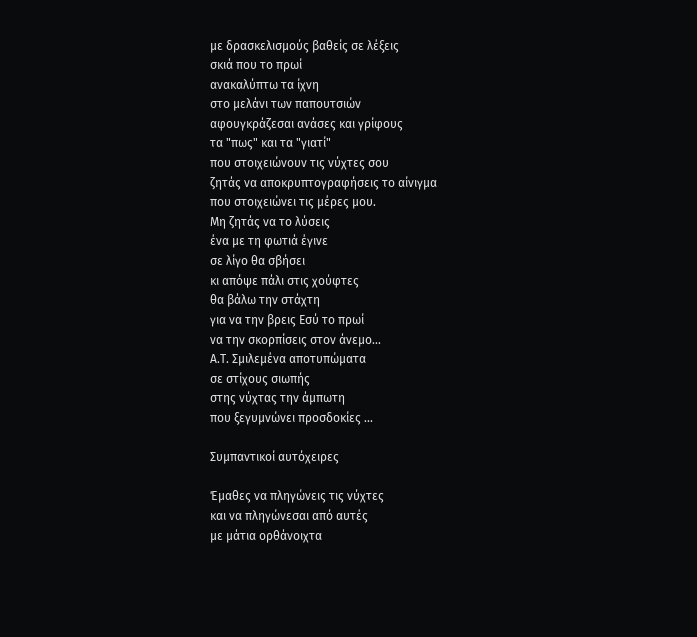με δρασκελισμούς βαθείς σε λέξεις
σκιά που το πρωί
ανακαλύπτω τα ίχνη
στο μελάνι των παπουτσιών
αφουγκράζεσαι ανάσες και γρίφους
τα "πως" και τα "γιατί"
που στοιχειώνουν τις νύχτες σου
ζητάς να αποκρυπτογραφήσεις το αίνιγμα
που στοιχειώνει τις μέρες μου.
Μη ζητάς να το λύσεις
ένα με τη φωτιά έγινε
σε λίγο θα σβήσει
κι απόψε πάλι στις χούφτες
θα βάλω την στάχτη
για να την βρεις Εσύ το πρωί
να την σκορπίσεις στον άνεμο...
Α.Τ. Σμιλεμένα αποτυπώματα
σε στίχους σιωπής
στης νύχτας την άμπωτη
που ξεγυμνώνει προσδοκίες ...

Συμπαντικοί αυτόχειρες

Έμαθες να πληγώνεις τις νύχτες
και να πληγώνεσαι από αυτές
με μάτια ορθάνοιχτα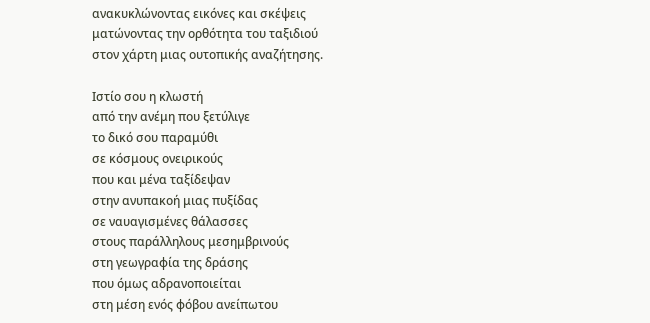ανακυκλώνοντας εικόνες και σκέψεις
ματώνοντας την ορθότητα του ταξιδιού
στον χάρτη μιας ουτοπικής αναζήτησης.

Ιστίο σου η κλωστή
από την ανέμη που ξετύλιγε
το δικό σου παραμύθι
σε κόσμους ονειρικούς
που και μένα ταξίδεψαν
στην ανυπακοή μιας πυξίδας
σε ναυαγισμένες θάλασσες
στους παράλληλους μεσημβρινούς
στη γεωγραφία της δράσης
που όμως αδρανοποιείται
στη μέση ενός φόβου ανείπωτου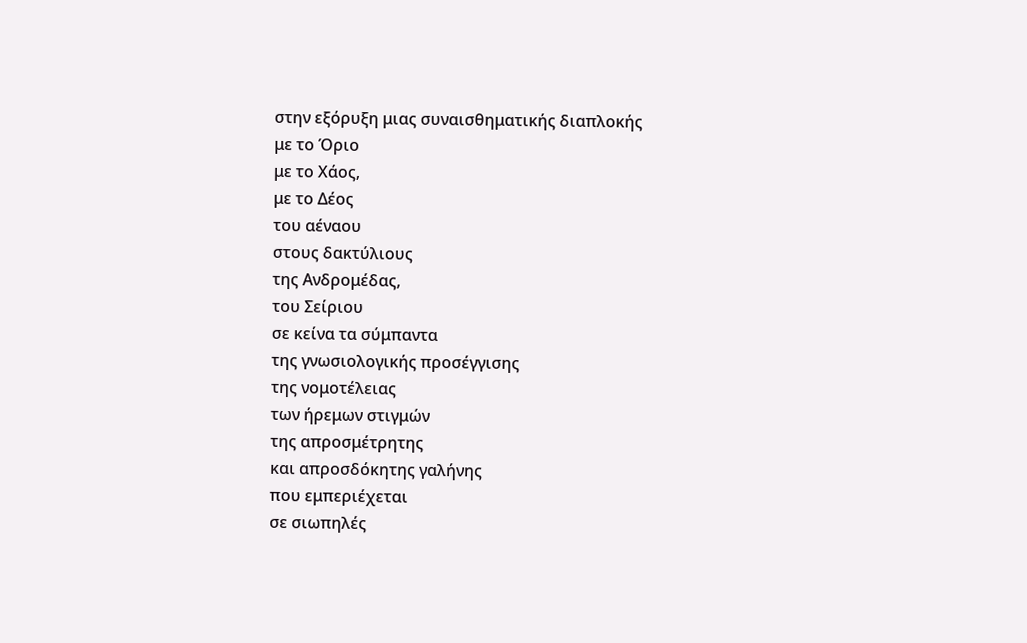στην εξόρυξη μιας συναισθηματικής διαπλοκής
με το Όριο
με το Χάος,
με το Δέος
του αέναου
στους δακτύλιους
της Ανδρομέδας,
του Σείριου
σε κείνα τα σύμπαντα
της γνωσιολογικής προσέγγισης
της νομοτέλειας
των ήρεμων στιγμών
της απροσμέτρητης
και απροσδόκητης γαλήνης
που εμπεριέχεται
σε σιωπηλές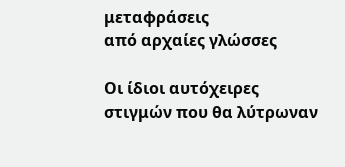μεταφράσεις
από αρχαίες γλώσσες

Οι ίδιοι αυτόχειρες
στιγμών που θα λύτρωναν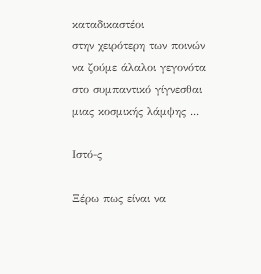καταδικαστέοι
στην χειρότερη των ποινών
να ζούμε άλαλοι γεγονότα
στο συμπαντικό γίγνεσθαι
μιας κοσμικής λάμψης ...

Ιστό-ς

Ξέρω πως είναι να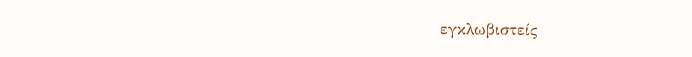εγκλωβιστείς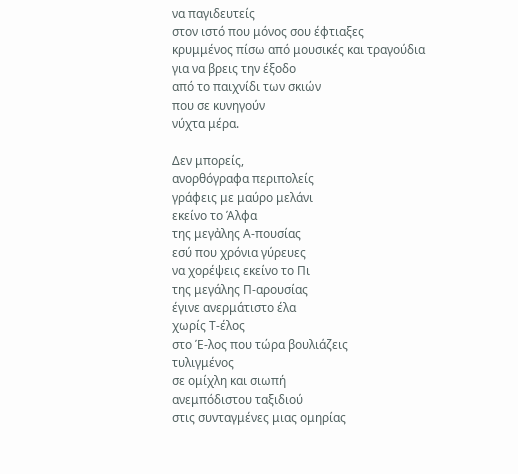να παγιδευτείς
στον ιστό που μόνος σου έφτιαξες
κρυμμένος πίσω από μουσικές και τραγούδια
για να βρεις την έξοδο
από το παιχνίδι των σκιών
που σε κυνηγούν
νύχτα μέρα.

Δεν μπορείς,
ανορθόγραφα περιπολείς
γράφεις με μαύρο μελάνι
εκείνο το Άλφα
της μεγἀλης Α-πουσίας
εσύ που χρόνια γύρευες
να χορέψεις εκείνο το Πι
της μεγάλης Π-αρουσίας
έγινε ανερμάτιστο έλα
χωρίς Τ-έλος
στο Έ-λος που τώρα βουλιάζεις
τυλιγμένος
σε ομίχλη και σιωπή
ανεμπόδιστου ταξιδιού
στις συνταγμένες μιας ομηρίας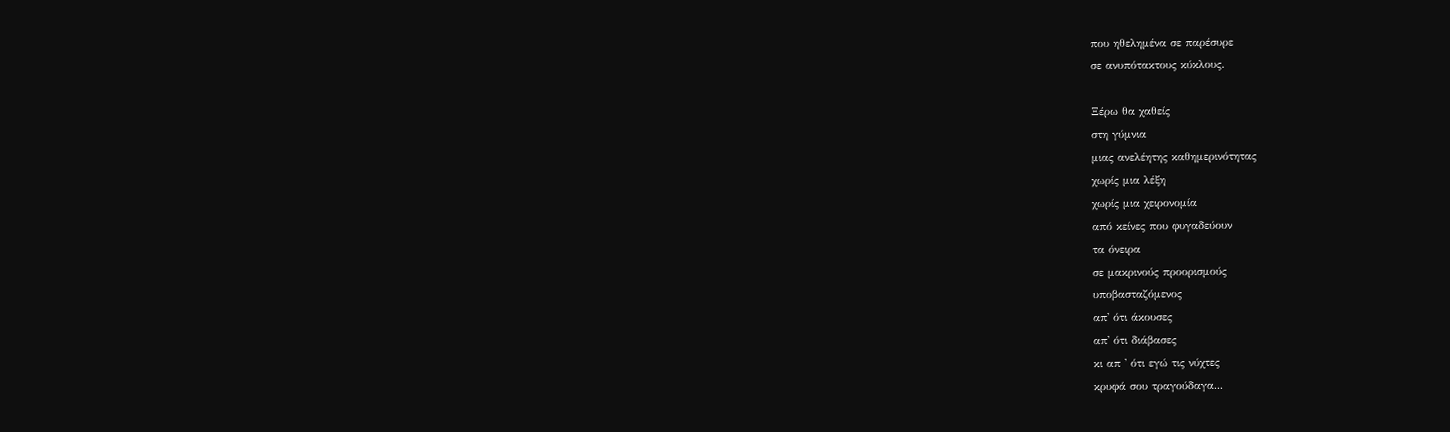που ηθελημένα σε παρέσυρε
σε ανυπότακτους κύκλους.

Ξέρω θα χαθείς
στη γύμνια
μιας ανελέητης καθημερινότητας
χωρίς μια λέξη
χωρίς μια χειρονομία
από κείνες που φυγαδεύουν
τα όνειρα
σε μακρινούς προορισμούς
υποβασταζόμενος
απ' ότι άκουσες
απ' ότι διάβασες
κι απ ' ότι εγώ τις νύχτες
κρυφά σου τραγούδαγα...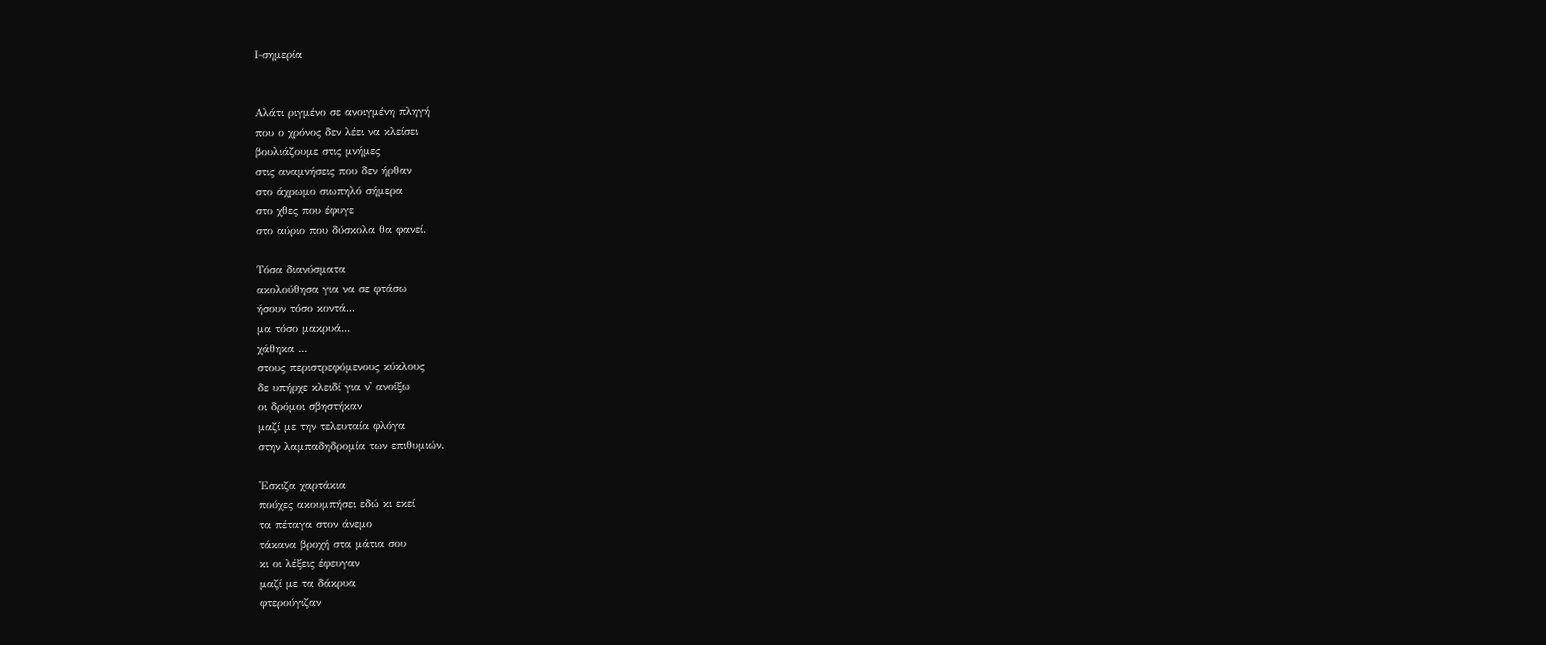Ι-σημερία


Αλάτι ριγμένο σε ανοιγμένη πληγή
που ο χρόνος δεν λέει να κλείσει
βουλιάζουμε στις μνήμες
στις αναμνήσεις που δεν ήρθαν
στο άχρωμο σιωπηλό σήμερα
στο χθες που έφυγε
στο αύριο που δύσκολα θα φανεί.

Τόσα διανύσματα
ακολούθησα για να σε φτάσω
ήσουν τόσο κοντά...
μα τόσο μακρυά...
χάθηκα ...
στους περιστρεφόμενους κύκλους
δε υπήρχε κλειδί για ν' ανοίξω
οι δρόμοι σβηστήκαν
μαζί με την τελευταία φλόγα
στην λαμπαδηδρομία των επιθυμιών.

'Εσκιζα χαρτάκια
πούχες ακουμπήσει εδώ κι εκεί
τα πέταγα στον άνεμο
τάκανα βροχή στα μάτια σου
κι οι λέξεις έφευγαν
μαζί με τα δάκρυα
φτερούγιζαν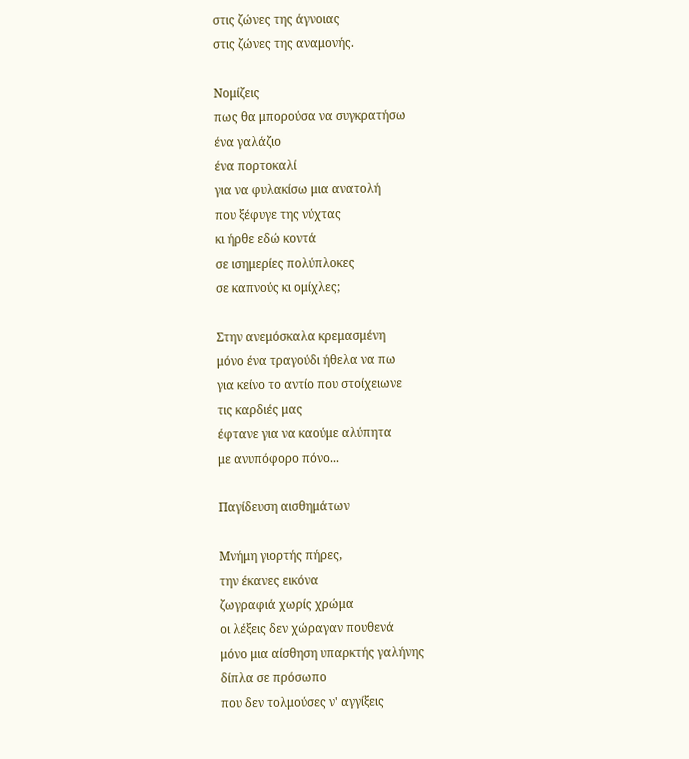στις ζώνες της άγνοιας
στις ζώνες της αναμονής.

Νομίζεις
πως θα μπορούσα να συγκρατήσω
ένα γαλάζιο
ένα πορτοκαλί
για να φυλακίσω μια ανατολή
που ξέφυγε της νύχτας
κι ήρθε εδώ κοντά
σε ισημερίες πολύπλοκες
σε καπνούς κι ομίχλες;

Στην ανεμόσκαλα κρεμασμένη
μόνο ένα τραγούδι ήθελα να πω
για κείνο το αντίο που στοίχειωνε
τις καρδιές μας
έφτανε για να καούμε αλύπητα
με ανυπόφορο πόνο...

Παγίδευση αισθημάτων

Μνήμη γιορτής πήρες,
την έκανες εικόνα
ζωγραφιά χωρίς χρώμα
οι λέξεις δεν χώραγαν πουθενά
μόνο μια αίσθηση υπαρκτής γαλήνης
δίπλα σε πρόσωπο
που δεν τολμούσες ν' αγγίξεις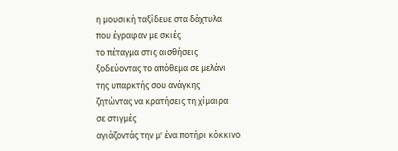η μουσική ταξίδευε στα δάχτυλα
που έγραφαν με σκιές
το πέταγμα στις αισθήσεις
ξοδεύοντας το απόθεμα σε μελάνι
της υπαρκτής σου ανάγκης
ζητώντας να κρατήσεις τη χίμαιρα
σε στιγμές
αγιάζοντάς την μ' ένα ποτήρι κόκκινο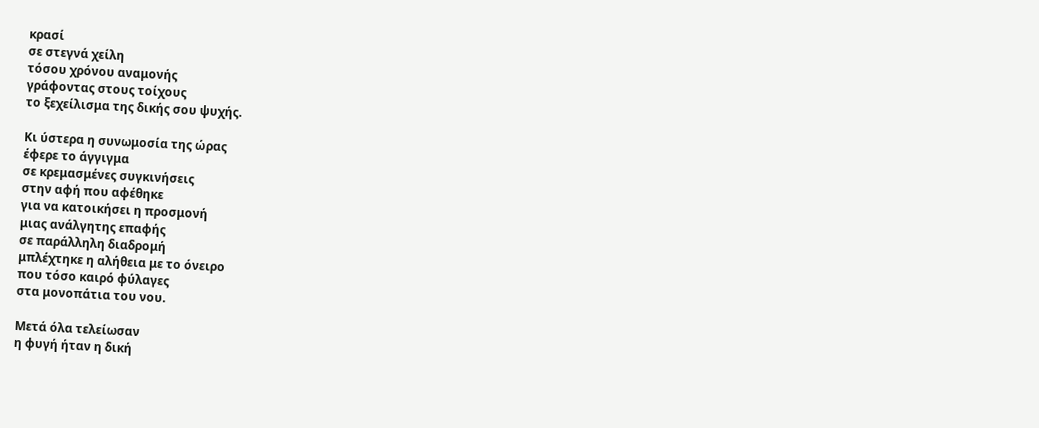κρασί
σε στεγνά χείλη
τόσου χρόνου αναμονής
γράφοντας στους τοίχους
το ξεχείλισμα της δικής σου ψυχής.

Κι ύστερα η συνωμοσία της ώρας
έφερε το άγγιγμα
σε κρεμασμένες συγκινήσεις
στην αφή που αφέθηκε
για να κατοικήσει η προσμονή
μιας ανάλγητης επαφής
σε παράλληλη διαδρομή
μπλέχτηκε η αλήθεια με το όνειρο
που τόσο καιρό φύλαγες
στα μονοπάτια του νου.

Μετά όλα τελείωσαν
η φυγή ήταν η δική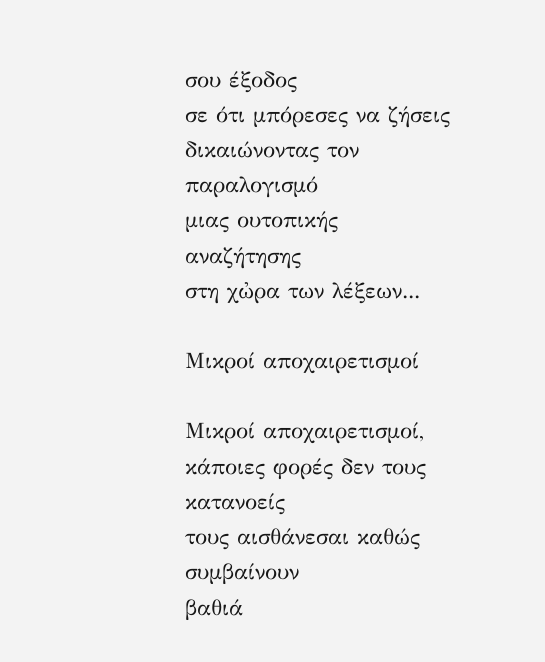σου έξοδος
σε ότι μπόρεσες να ζήσεις
δικαιώνοντας τον παραλογισμό
μιας ουτοπικής αναζήτησης
στη χὠρα των λέξεων...

Μικροί αποχαιρετισμοί

Μικροί αποχαιρετισμοί,
κάποιες φορές δεν τους κατανοείς
τους αισθάνεσαι καθώς συμβαίνουν
βαθιά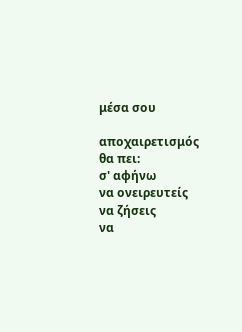μέσα σου

αποχαιρετισμός θα πει:
σ' αφήνω
να ονειρευτείς
να ζήσεις
να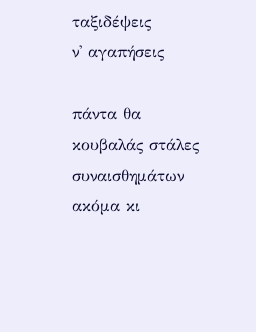ταξιδέψεις
ν' αγαπήσεις

πάντα θα κουβαλάς στάλες συναισθημάτων
ακόμα κι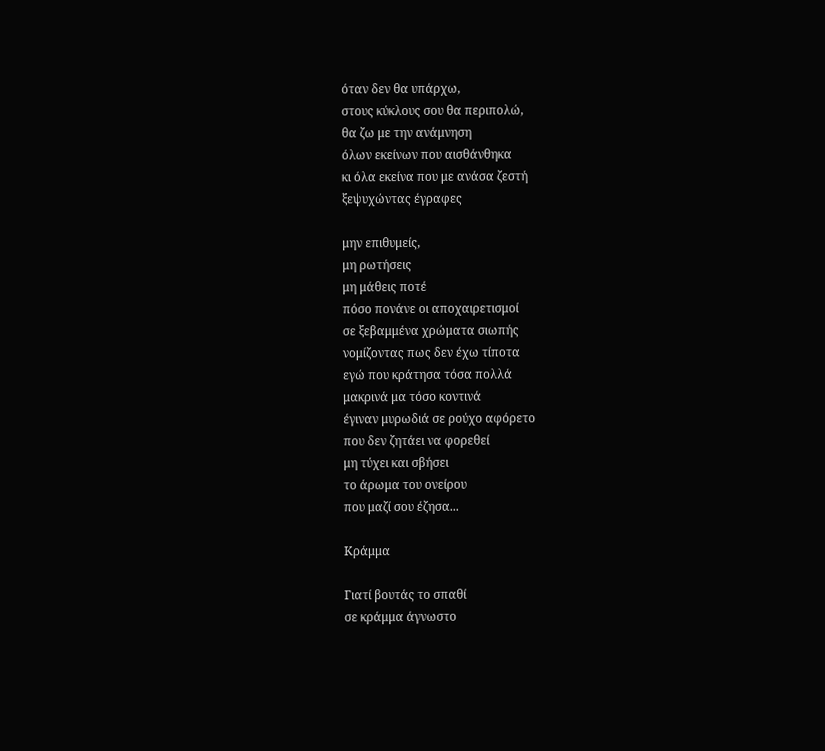όταν δεν θα υπάρχω,
στους κύκλους σου θα περιπολώ,
θα ζω με την ανάμνηση
όλων εκείνων που αισθάνθηκα
κι όλα εκείνα που με ανάσα ζεστή
ξεψυχώντας έγραφες

μην επιθυμείς,
μη ρωτήσεις
μη μάθεις ποτέ
πόσο πονάνε οι αποχαιρετισμοί
σε ξεβαμμένα χρώματα σιωπής
νομίζοντας πως δεν έχω τίποτα
εγώ που κράτησα τόσα πολλά
μακρινά μα τόσο κοντινά
έγιναν μυρωδιά σε ρούχο αφόρετο
που δεν ζητάει να φορεθεί
μη τύχει και σβήσει
το άρωμα του ονείρου
που μαζί σου έζησα...

Κράμμα

Γιατί βουτάς το σπαθί
σε κράμμα άγνωστο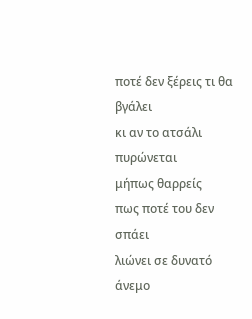ποτέ δεν ξέρεις τι θα βγάλει
κι αν το ατσάλι πυρώνεται
μήπως θαρρείς
πως ποτέ του δεν σπάει
λιώνει σε δυνατό άνεμο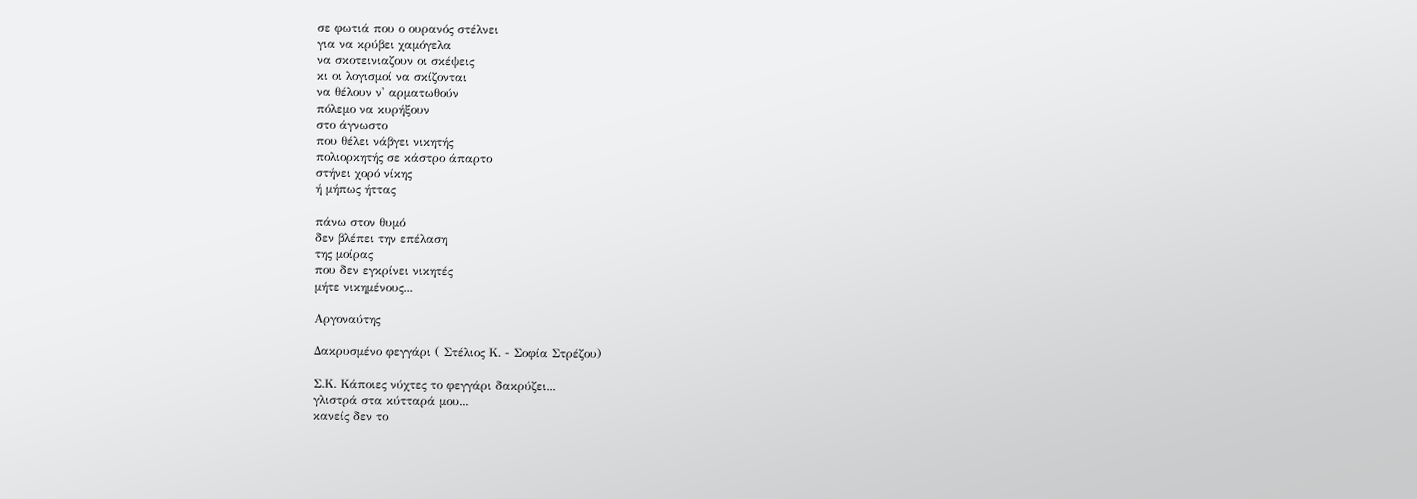σε φωτιά που ο ουρανός στέλνει
για να κρύβει χαμόγελα
να σκοτεινιαζουν οι σκέψεις
κι οι λογισμοί να σκίζονται
να θέλουν ν' αρματωθούν
πόλεμο να κυρήξουν
στο άγνωστο
που θέλει νάβγει νικητής
πολιορκητής σε κάστρο άπαρτο
στήνει χορό νίκης
ή μήπως ήττας

πάνω στον θυμό
δεν βλέπει την επέλαση
της μοίρας
που δεν εγκρίνει νικητές
μήτε νικημένους...

Aργοναύτης

Δακρυσμένο φεγγάρι ( Στέλιος Κ. - Σοφία Στρέζου)

Σ.Κ. Κάποιες νύχτες το φεγγάρι δακρύζει...
γλιστρά στα κύτταρά μου...
κανείς δεν το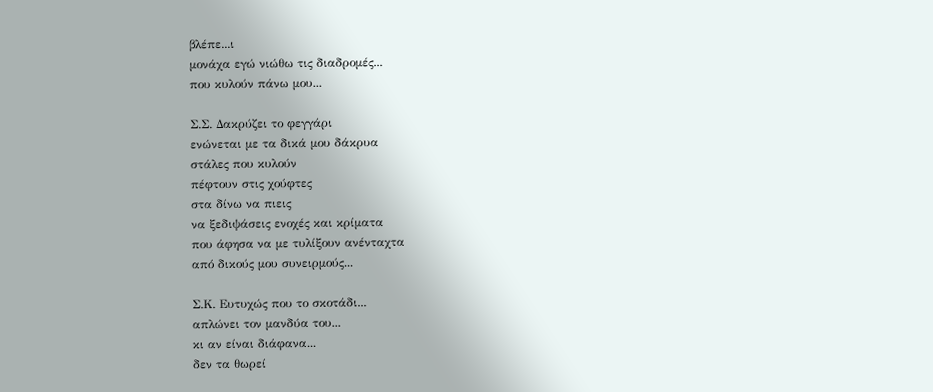βλέπε...ι
μονάχα εγώ νιώθω τις διαδρομές...
που κυλούν πάνω μου...

Σ.Σ. Δακρύζει το φεγγάρι
ενώνεται με τα δικά μου δάκρυα
στάλες που κυλούν
πέφτουν στις χούφτες
στα δίνω να πιεις
να ξεδιψάσεις ενοχές και κρίματα
που άφησα να με τυλίξουν ανένταχτα
από δικούς μου συνειρμούς...

Σ.Κ. Ευτυχώς που το σκοτάδι...
απλώνει τον μανδύα του...
κι αν είναι διάφανα...
δεν τα θωρεί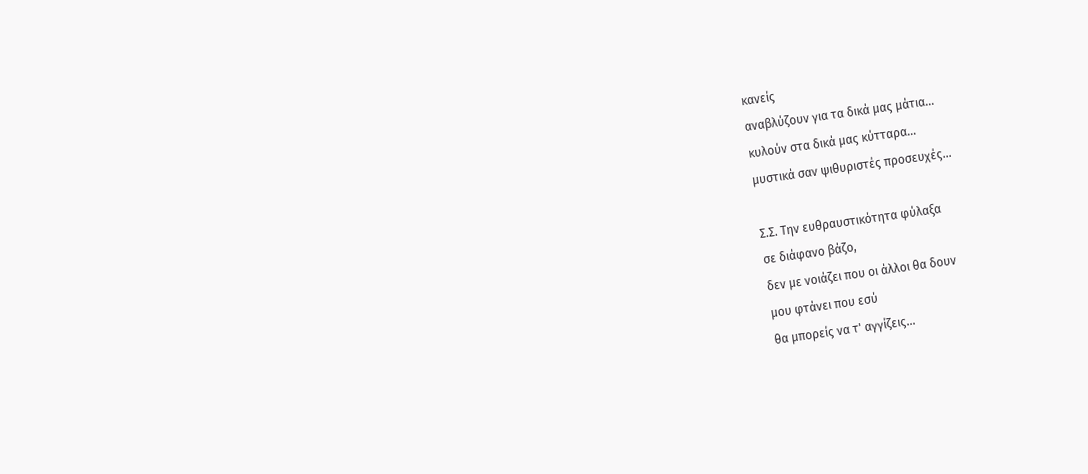κανείς
αναβλύζουν για τα δικά μας μάτια...
κυλούν στα δικά μας κύτταρα...
μυστικά σαν ψιθυριστές προσευχές...

Σ.Σ. Την ευθραυστικότητα φύλαξα
σε διάφανο βάζο,
δεν με νοιάζει που οι άλλοι θα δουν
μου φτάνει που εσύ
θα μπορείς να τ' αγγίζεις...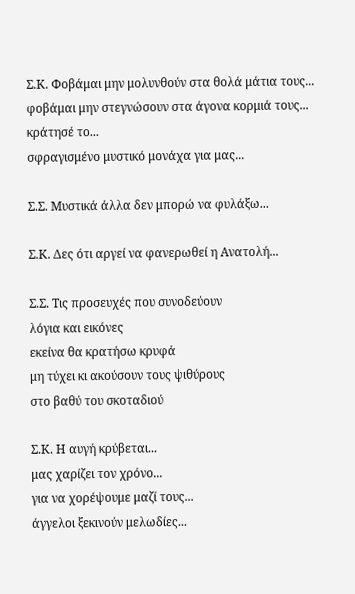Σ.Κ. Φοβάμαι μην μολυνθούν στα θολά μάτια τους...
φοβάμαι μην στεγνώσουν στα άγονα κορμιά τους...
κράτησέ το...
σφραγισμένο μυστικό μονάχα για μας...

Σ.Σ. Μυστικά άλλα δεν μπορώ να φυλάξω...

Σ.Κ. Δες ότι αργεί να φανερωθεί η Ανατολή...

Σ.Σ. Τις προσευχές που συνοδεύουν
λόγια και εικόνες
εκείνα θα κρατήσω κρυφά
μη τύχει κι ακούσουν τους ψιθύρους
στο βαθύ του σκοταδιού

Σ.Κ. Η αυγή κρύβεται...
μας χαρίζει τον χρόνο...
για να χορέψουμε μαζί τους...
άγγελοι ξεκινούν μελωδίες...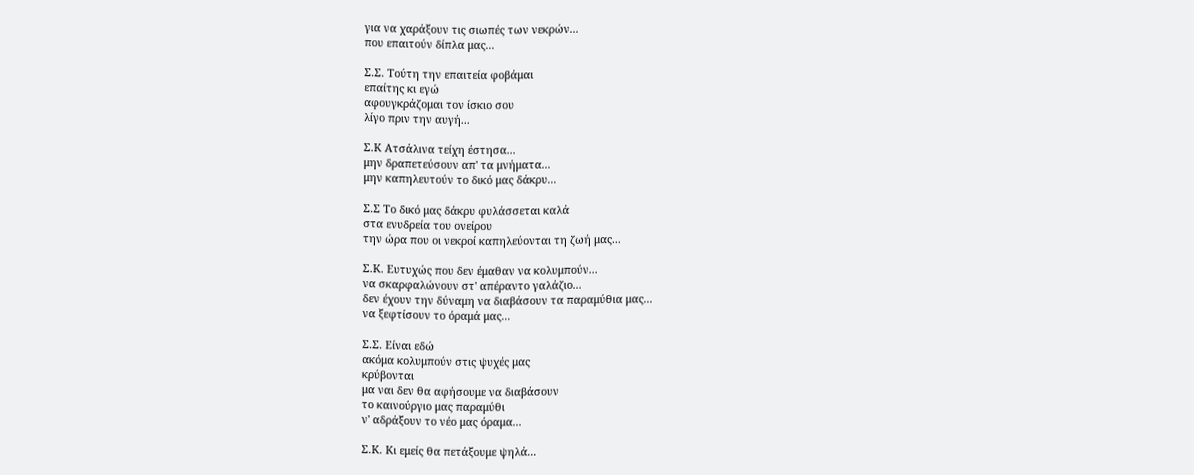για να χαράξουν τις σιωπές των νεκρών...
που επαιτούν δίπλα μας...

Σ.Σ. Τούτη την επαιτεία φοβάμαι
επαίτης κι εγώ
αφουγκράζομαι τον ίσκιο σου
λίγο πριν την αυγή...

Σ.Κ Ατσάλινα τείχη έστησα...
μην δραπετεύσουν απ' τα μνήματα...
μην καπηλευτούν το δικό μας δάκρυ...

Σ.Σ Το δικό μας δάκρυ φυλάσσεται καλά
στα ενυδρεία του ονείρου
την ώρα που οι νεκροί καπηλεύονται τη ζωή μας...

Σ.Κ. Ευτυχώς που δεν έμαθαν να κολυμπούν...
να σκαρφαλώνουν στ' απέραντο γαλάζιο...
δεν έχουν την δύναμη να διαβάσουν τα παραμύθια μας...
να ξεφτίσουν το όραμά μας...

Σ.Σ. Είναι εδώ
ακόμα κολυμπούν στις ψυχές μας
κρύβονται
μα ναι δεν θα αφήσουμε να διαβάσουν
το καινούργιο μας παραμύθι
ν' αδράξουν το νέο μας όραμα...

Σ.Κ. Κι εμείς θα πετάξουμε ψηλά...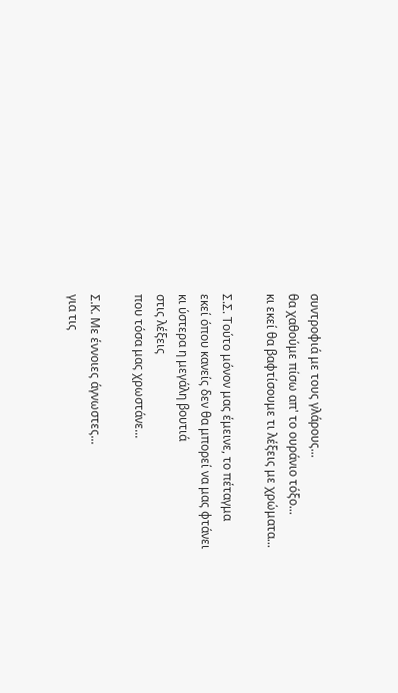συντροφιά με τους γλάρους...
θα χαθούμε πίσω απ' το ουράνιο τόξο...
κι εκεί θα βαφτίσουμε τι λέξεις με χρώματα...

Σ.Σ. Τούτο μόνον μας έμεινε, το πέταγμα
εκεί όπου κανείς δεν θα μπορεί να μας φτάνει
κι ύστερα η μεγάλη βουτιά
στις λέξεις
που τόσα μας χρωστάνε...

Σ.Κ. Με έννοιες άγνωστες...
για τις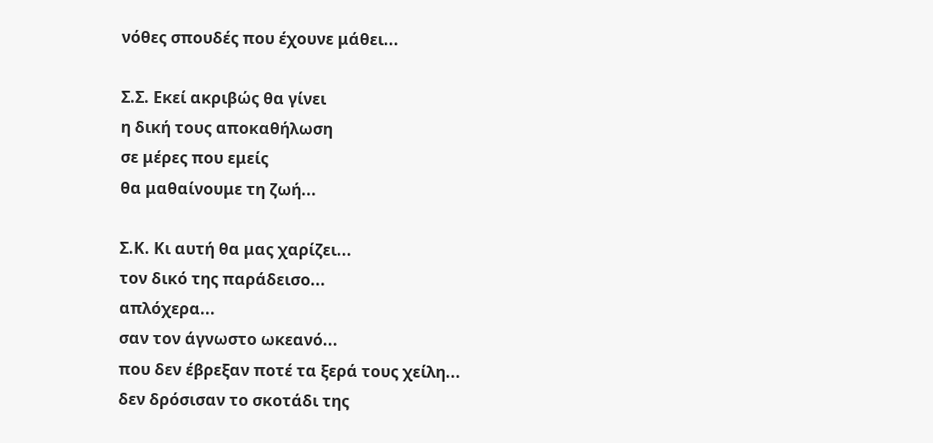νόθες σπουδές που έχουνε μάθει...

Σ.Σ. Εκεί ακριβώς θα γίνει
η δική τους αποκαθήλωση
σε μέρες που εμείς
θα μαθαίνουμε τη ζωή...

Σ.Κ. Κι αυτή θα μας χαρίζει...
τον δικό της παράδεισο...
απλόχερα...
σαν τον άγνωστο ωκεανό...
που δεν έβρεξαν ποτέ τα ξερά τους χείλη...
δεν δρόσισαν το σκοτάδι της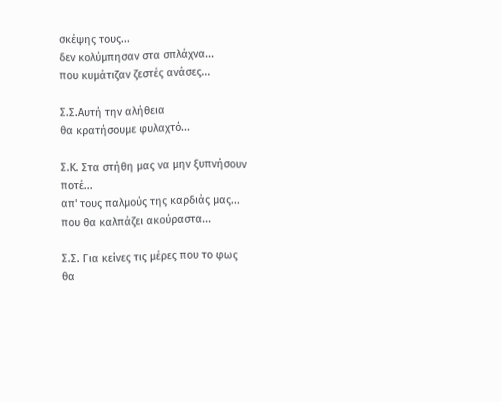σκέψης τους...
δεν κολύμπησαν στα σπλάχνα...
που κυμάτιζαν ζεστές ανάσες...

Σ.Σ.Αυτή την αλήθεια
θα κρατήσουμε φυλαχτό...

Σ.Κ. Στα στήθη μας να μην ξυπνήσουν ποτέ...
απ' τους παλμούς της καρδιάς μας...
που θα καλπάζει ακούραστα...

Σ.Σ. Για κείνες τις μέρες που το φως
θα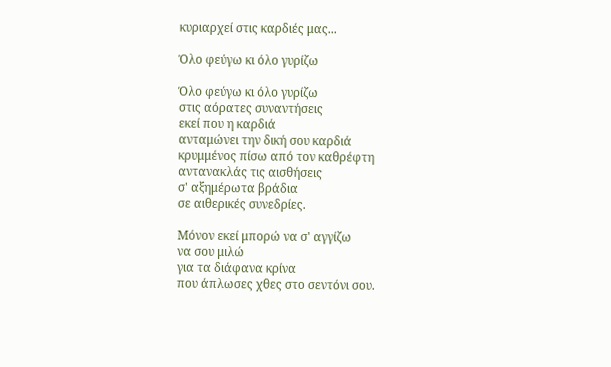κυριαρχεί στις καρδιές μας...

Όλο φεύγω κι όλο γυρίζω

Όλο φεύγω κι όλο γυρίζω
στις αόρατες συναντήσεις
εκεί που η καρδιά
ανταμώνει την δική σου καρδιά
κρυμμένος πίσω από τον καθρέφτη
αντανακλάς τις αισθήσεις
σ' αξημέρωτα βράδια
σε αιθερικές συνεδρίες.

Μόνον εκεί μπορώ να σ' αγγίζω
να σου μιλώ
για τα διάφανα κρίνα
που άπλωσες χθες στο σεντόνι σου.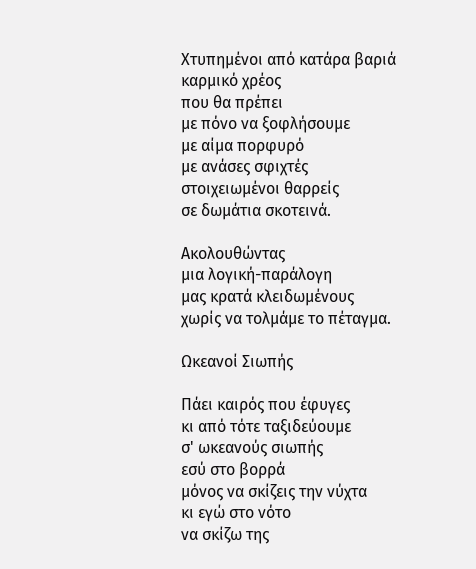Χτυπημένοι από κατάρα βαριά
καρμικό χρέος
που θα πρέπει
με πόνο να ξοφλήσουμε
με αίμα πορφυρό
με ανάσες σφιχτές
στοιχειωμένοι θαρρείς
σε δωμάτια σκοτεινά.

Ακολουθώντας
μια λογική-παράλογη
μας κρατά κλειδωμένους
χωρίς να τολμάμε το πέταγμα.

Ωκεανοί Σιωπής

Πάει καιρός που έφυγες
κι από τότε ταξιδεύουμε
σ' ωκεανούς σιωπής
εσύ στο βορρά
μόνος να σκίζεις την νύχτα
κι εγώ στο νότο
να σκίζω της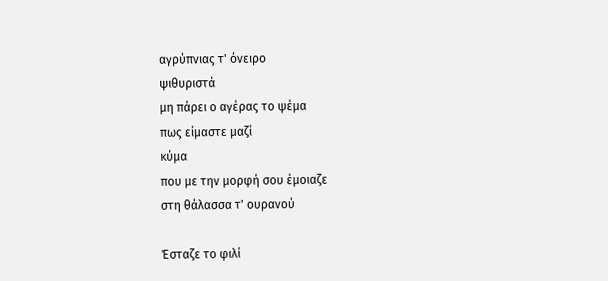αγρύπνιας τ' όνειρο
ψιθυριστά
μη πάρει ο αγέρας το ψέμα
πως είμαστε μαζί
κύμα
που με την μορφή σου έμοιαζε
στη θάλασσα τ' ουρανού

Έσταζε το φιλί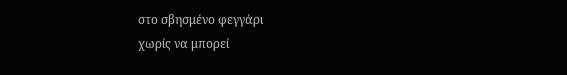στο σβησμένο φεγγάρι
χωρίς να μπορεί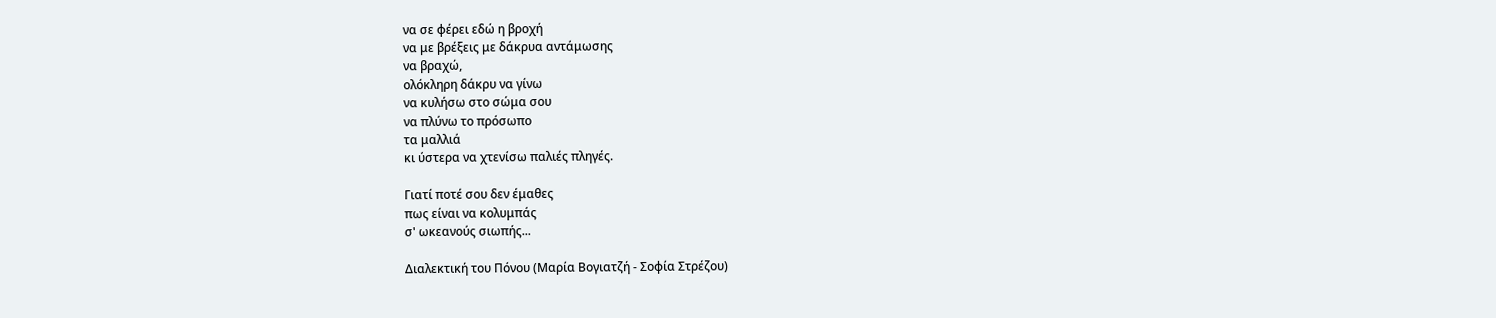να σε φέρει εδώ η βροχή
να με βρέξεις με δάκρυα αντάμωσης
να βραχώ,
ολόκληρη δάκρυ να γίνω
να κυλήσω στο σώμα σου
να πλύνω το πρόσωπο
τα μαλλιά
κι ύστερα να χτενίσω παλιές πληγές.

Γιατί ποτέ σου δεν έμαθες
πως είναι να κολυμπάς
σ' ωκεανούς σιωπής...

Διαλεκτική του Πόνου (Μαρία Βογιατζή - Σοφία Στρέζου)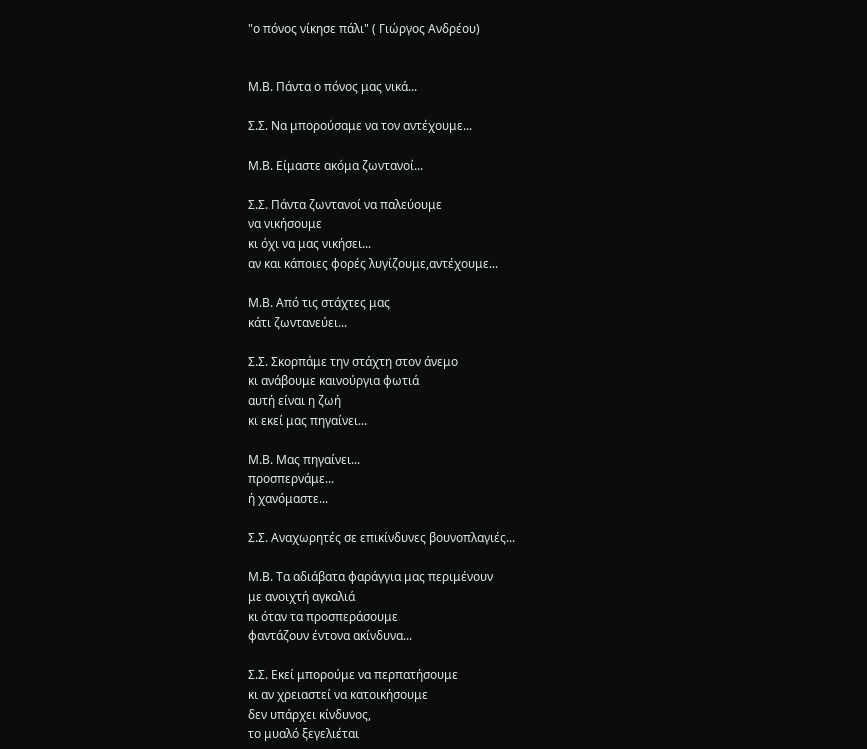"ο πόνος νίκησε πάλι" ( Γιώργος Ανδρέου)


Μ.Β. Πάντα ο πόνος μας νικά...

Σ.Σ. Να μπορούσαμε να τον αντέχουμε...

Μ.Β. Είμαστε ακόμα ζωντανοί...

Σ.Σ. Πάντα ζωντανοί να παλεύουμε
να νικήσουμε
κι όχι να μας νικήσει...
αν και κάποιες φορές λυγίζουμε,αντέχουμε...

Μ.Β. Από τις στάχτες μας
κάτι ζωντανεύει...

Σ.Σ. Σκορπάμε την στάχτη στον άνεμο
κι ανάβουμε καινούργια φωτιά
αυτή είναι η ζωή
κι εκεί μας πηγαίνει...

Μ.Β. Μας πηγαίνει...
προσπερνάμε...
ή χανόμαστε...

Σ.Σ. Αναχωρητές σε επικίνδυνες βουνοπλαγιές...

Μ.Β. Τα αδιάβατα φαράγγια μας περιμένουν
με ανοιχτή αγκαλιά
κι όταν τα προσπεράσουμε
φαντάζουν έντονα ακίνδυνα...

Σ.Σ. Εκεί μπορούμε να περπατήσουμε
κι αν χρειαστεί να κατοικήσουμε
δεν υπάρχει κίνδυνος,
το μυαλό ξεγελιέται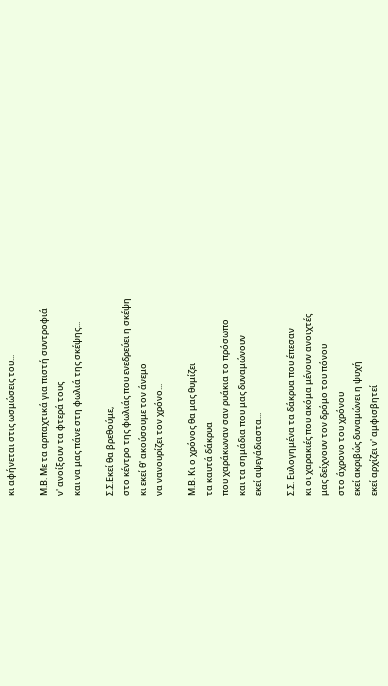κι αφήνεται στις ωσμώσεις του...

Μ.Β. Με τα αρπαχτικά για πιστή συντροφιά
ν' ανοίξουν τα φτερά τους
και να μας πάνε στη φωλιά της σκέψης...

Σ.Σ.Εκεί θα βρεθούμε,
στο κέντρο της φωλιάς που ενεδρεύει η σκέψη
κι εκεί θ' ακούσουμε τον άνεμο
να νανουρίζει τον χρόνο...

Μ.Β. Κι ο χρόνος θα μας θυμίζει
τα καυτά δάκρυα
που χαράκωναν σαν ρυάκια το πρόσωπο
και τα σημάδια που μας δυναμώνουν
εκεί αψεγάδιαστα...

Σ.Σ. Ευλογημένα τα δάκρυα που έπεσαν
κι οι χαρακιές που ακόμα μένουν ανοιχτές
μας δείχνουν τον δρόμο του πόνου
στο άχρονο του χρόνου
εκεί ακριβώς δυναμώνει η ψυχή
εκεί αρχίζει ν' αμφισβητεί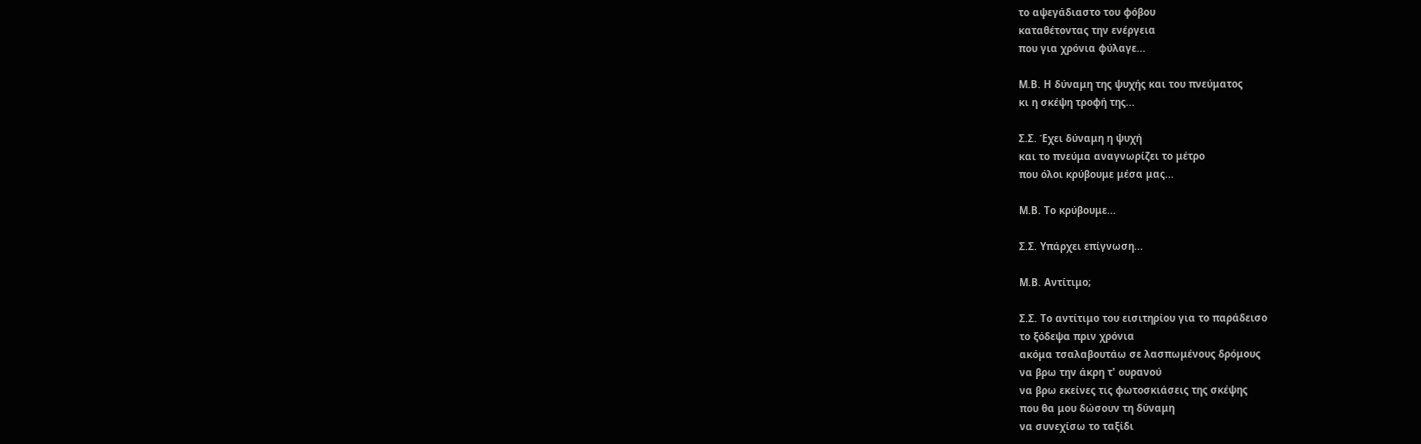το αψεγάδιαστο του φόβου
καταθέτοντας την ενέργεια
που για χρόνια φύλαγε...

Μ.Β. Η δύναμη της ψυχής και του πνεύματος
κι η σκέψη τροφή της...

Σ.Σ. Έχει δύναμη η ψυχή
και το πνεύμα αναγνωρίζει το μέτρο
που όλοι κρύβουμε μέσα μας...

Μ.Β. Το κρύβουμε...

Σ.Σ. Υπάρχει επίγνωση...

Μ.Β. Αντίτιμο;

Σ.Σ. Το αντίτιμο του εισιτηρίου για το παράδεισο
το ξόδεψα πριν χρόνια
ακόμα τσαλαβουτάω σε λασπωμένους δρόμους
να βρω την άκρη τ' ουρανού
να βρω εκείνες τις φωτοσκιάσεις της σκέψης
που θα μου δώσουν τη δύναμη
να συνεχίσω το ταξίδι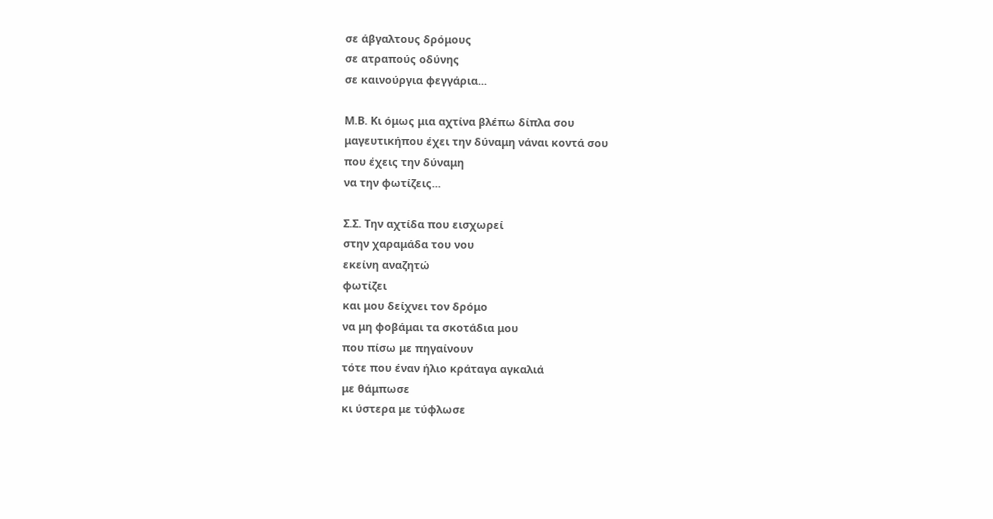σε άβγαλτους δρόμους
σε ατραπούς οδύνης
σε καινούργια φεγγάρια...

Μ.Β. Κι όμως μια αχτίνα βλέπω δίπλα σου
μαγευτικήπου έχει την δύναμη νάναι κοντά σου
που έχεις την δύναμη
να την φωτίζεις...

Σ.Σ. Την αχτίδα που εισχωρεί
στην χαραμάδα του νου
εκείνη αναζητώ
φωτίζει
και μου δείχνει τον δρόμο
να μη φοβάμαι τα σκοτάδια μου
που πίσω με πηγαίνουν
τότε που έναν ήλιο κράταγα αγκαλιά
με θάμπωσε
κι ύστερα με τύφλωσε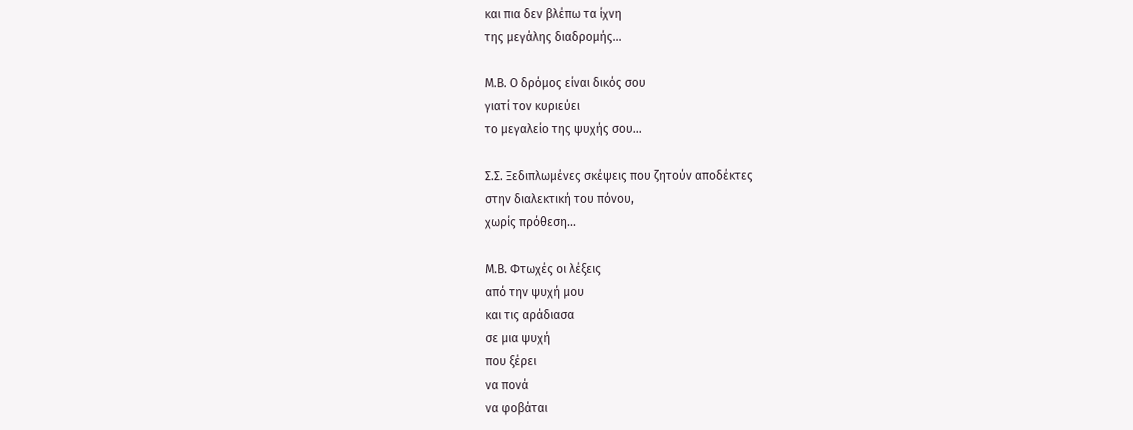και πια δεν βλέπω τα ίχνη
της μεγάλης διαδρομής...

Μ.Β. Ο δρόμος είναι δικός σου
γιατί τον κυριεύει
το μεγαλείο της ψυχής σου...

Σ.Σ. Ξεδιπλωμένες σκέψεις που ζητούν αποδέκτες
στην διαλεκτική του πόνου,
χωρίς πρόθεση...

Μ.Β. Φτωχές οι λέξεις
από την ψυχή μου
και τις αράδιασα
σε μια ψυχή
που ξέρει
να πονά
να φοβάται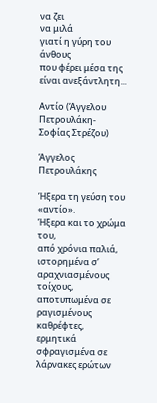να ζει
να μιλά
γιατί η γύρη του άνθους
που φέρει μέσα της
είναι ανεξάντλητη...

Αντίο (Άγγελου Πετρουλάκη- Σοφίας Στρέζου)

Άγγελος Πετρουλάκης

Ήξερα τη γεύση του «αντίο».
Ήξερα και το χρώμα του,
από χρόνια παλιά,
ιστορημένα σ’ αραχνιασμένους τοίχους,
αποτυπωμένα σε ραγισμένους καθρέφτες,
ερμητικά σφραγισμένα σε λάρνακες ερώτων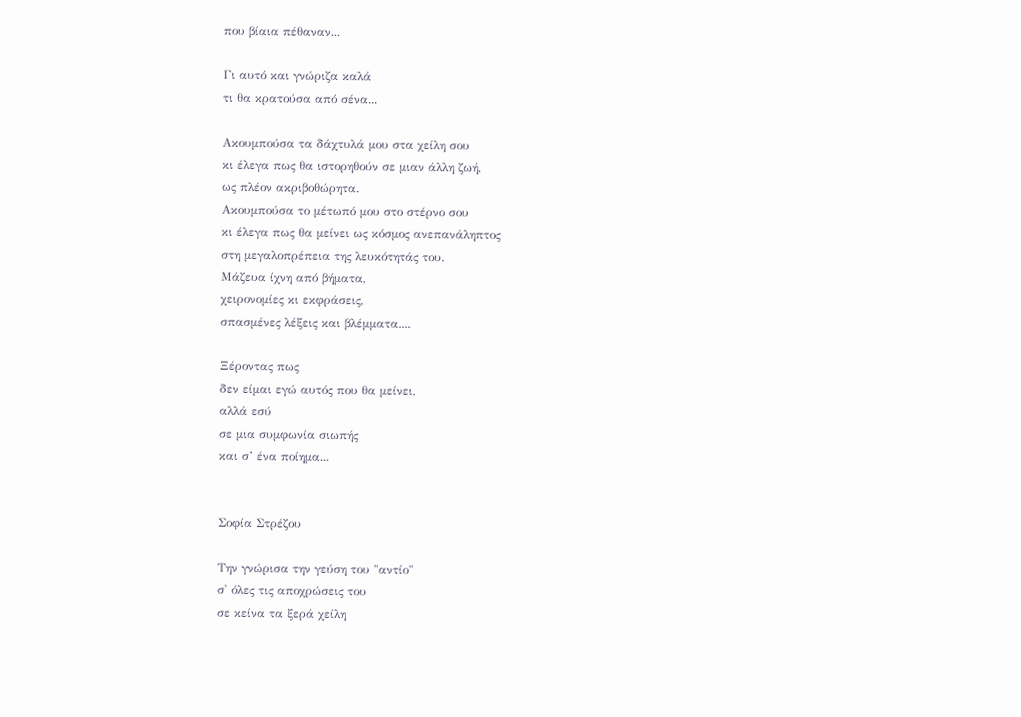που βίαια πέθαναν...

Γι αυτό και γνώριζα καλά
τι θα κρατούσα από σένα...

Ακουμπούσα τα δάχτυλά μου στα χείλη σου
κι έλεγα πως θα ιστορηθούν σε μιαν άλλη ζωή,
ως πλέον ακριβοθώρητα.
Ακουμπούσα το μέτωπό μου στο στέρνο σου
κι έλεγα πως θα μείνει ως κόσμος ανεπανάληπτος
στη μεγαλοπρέπεια της λευκότητάς του.
Μάζευα ίχνη από βήματα,
χειρονομίες κι εκφράσεις,
σπασμένες λέξεις και βλέμματα....

Ξέροντας πως
δεν είμαι εγώ αυτός που θα μείνει,
αλλά εσύ
σε μια συμφωνία σιωπής
και σ’ ένα ποίημα...


Σοφία Στρέζου

Την γνώρισα την γεύση του "αντίο"
σ' όλες τις αποχρώσεις του
σε κείνα τα ξερά χείλη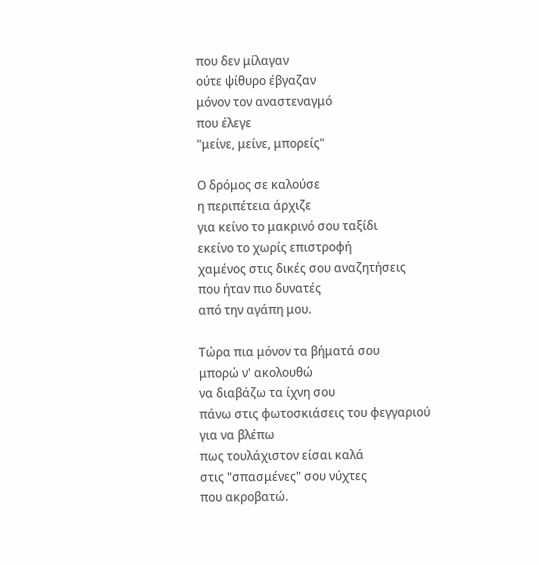που δεν μίλαγαν
ούτε ψίθυρο έβγαζαν
μόνον τον αναστεναγμό
που έλεγε
"μείνε, μείνε, μπορείς"

Ο δρόμος σε καλούσε
η περιπέτεια άρχιζε
για κείνο το μακρινό σου ταξίδι
εκείνο το χωρίς επιστροφή
χαμένος στις δικές σου αναζητήσεις
που ήταν πιο δυνατές
από την αγάπη μου.

Τώρα πια μόνον τα βήματά σου
μπορώ ν' ακολουθώ
να διαβάζω τα ίχνη σου
πάνω στις φωτοσκιάσεις του φεγγαριού
για να βλέπω
πως τουλάχιστον είσαι καλά
στις "σπασμένες" σου νύχτες
που ακροβατώ.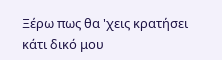Ξέρω πως θα 'χεις κρατήσει
κάτι δικό μου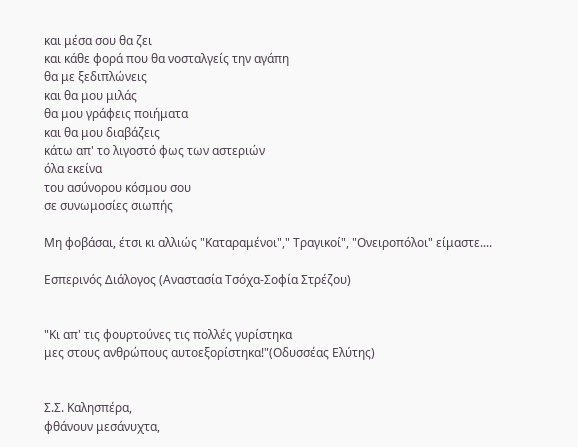και μέσα σου θα ζει
και κάθε φορά που θα νοσταλγείς την αγάπη
θα με ξεδιπλώνεις
και θα μου μιλάς
θα μου γράφεις ποιήματα
και θα μου διαβάζεις
κάτω απ' το λιγοστό φως των αστεριών
όλα εκείνα
του ασύνορου κόσμου σου
σε συνωμοσίες σιωπής

Μη φοβάσαι, έτσι κι αλλιώς "Καταραμένοι"," Τραγικοί", "Ονειροπόλοι" είμαστε....

Εσπερινός Διάλογος (Αναστασία Τσόχα-Σοφία Στρέζου)


"Κι απ' τις φουρτούνες τις πολλές γυρίστηκα
μες στους ανθρώπους αυτοεξορίστηκα!"(Οδυσσέας Ελύτης)


Σ.Σ. Καλησπέρα,
φθάνουν μεσάνυχτα,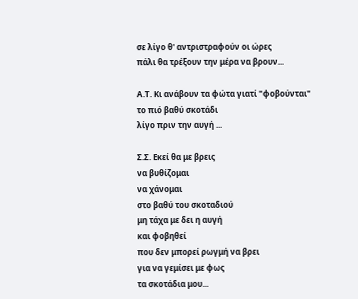σε λίγο θ' αντριστραφούν οι ώρες
πάλι θα τρέξουν την μέρα να βρουν...

Α.Τ. Κι ανάβουν τα φώτα γιατί "φοβούνται"
το πιό βαθύ σκοτάδι
λίγο πριν την αυγή ...

Σ.Σ. Εκεί θα με βρεις
να βυθίζομαι
να χάνομαι
στο βαθύ του σκοταδιού
μη τάχα με δει η αυγή
και φοβηθεί
που δεν μπορεί ρωγμή να βρει
για να γεμίσει με φως
τα σκοτάδια μου...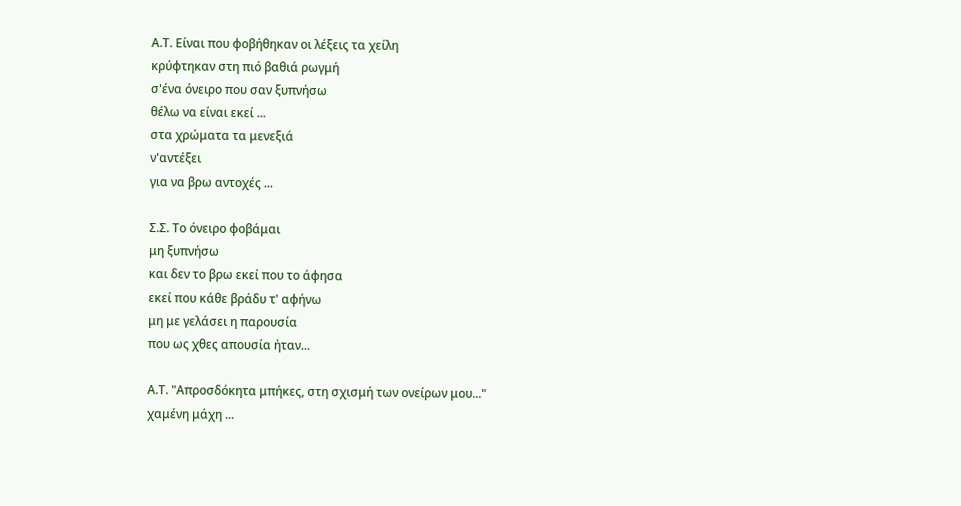Α.Τ. Είναι που φοβήθηκαν οι λέξεις τα χείλη
κρύφτηκαν στη πιό βαθιά ρωγμή
σ'ένα όνειρο που σαν ξυπνήσω
θέλω να είναι εκεί ...
στα χρώματα τα μενεξιά
ν'αντέξει
για να βρω αντοχές ...

Σ.Σ. Το όνειρο φοβάμαι
μη ξυπνήσω
και δεν το βρω εκεί που το άφησα
εκεί που κάθε βράδυ τ' αφήνω
μη με γελάσει η παρουσία
που ως χθες απουσία ήταν...

Α.Τ. "Απροσδόκητα μπήκες, στη σχισμή των ονείρων μου..."
χαμένη μάχη ...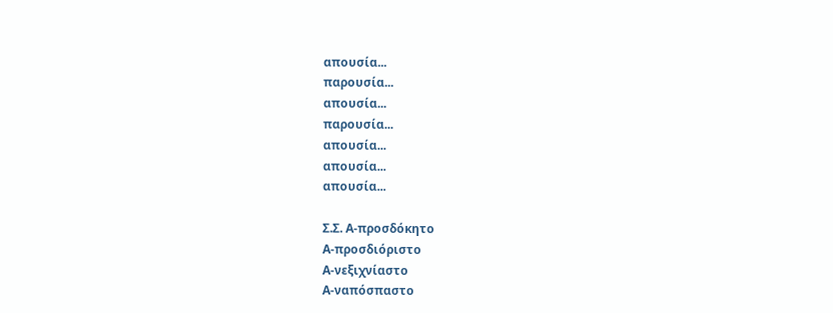απουσία...
παρουσία...
απουσία...
παρουσία...
απουσία...
απουσία...
απουσία...

Σ.Σ. Α-προσδόκητο
Α-προσδιόριστο
Α-νεξιχνίαστο
Α-ναπόσπαστο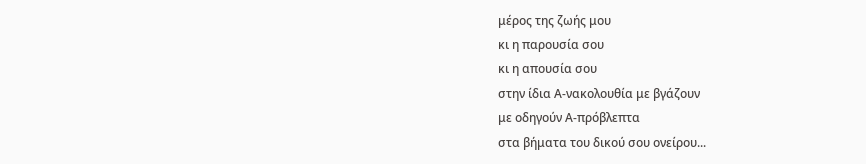μέρος της ζωής μου
κι η παρουσία σου
κι η απουσία σου
στην ίδια Α-νακολουθία με βγάζουν
με οδηγούν Α-πρόβλεπτα
στα βήματα του δικού σου ονείρου...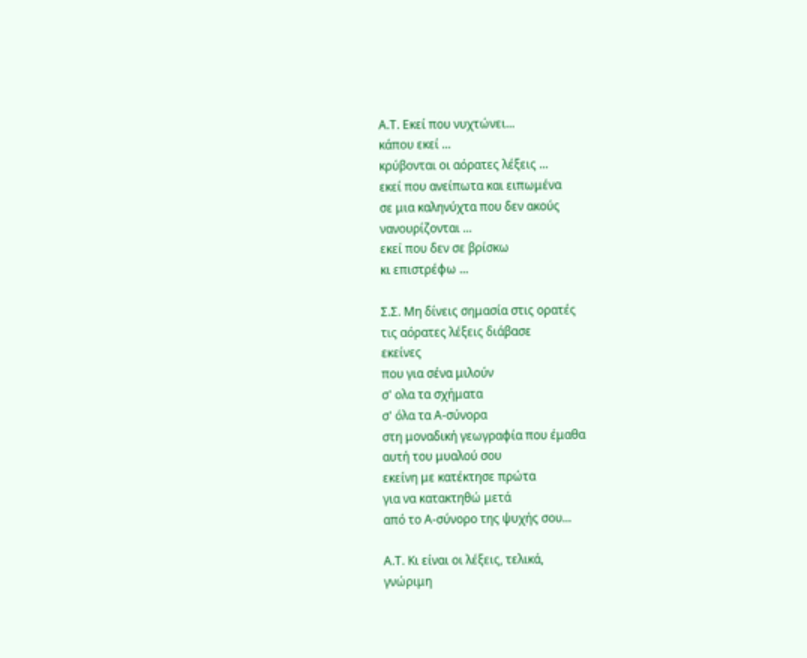Α.Τ. Εκεί που νυχτώνει...
κάπου εκεί ...
κρύβονται οι αόρατες λέξεις ...
εκεί που ανείπωτα και ειπωμένα
σε μια καληνύχτα που δεν ακούς
νανουρίζονται ...
εκεί που δεν σε βρίσκω
κι επιστρέφω ...

Σ.Σ. Μη δίνεις σημασία στις ορατές
τις αόρατες λέξεις διάβασε
εκείνες
που για σένα μιλούν
σ' ολα τα σχήματα
σ' όλα τα Α-σύνορα
στη μοναδική γεωγραφία που έμαθα
αυτή του μυαλού σου
εκείνη με κατέκτησε πρώτα
για να κατακτηθώ μετά
από το Α-σύνορο της ψυχής σου...

Α.Τ. Κι είναι οι λέξεις, τελικά,
γνώριμη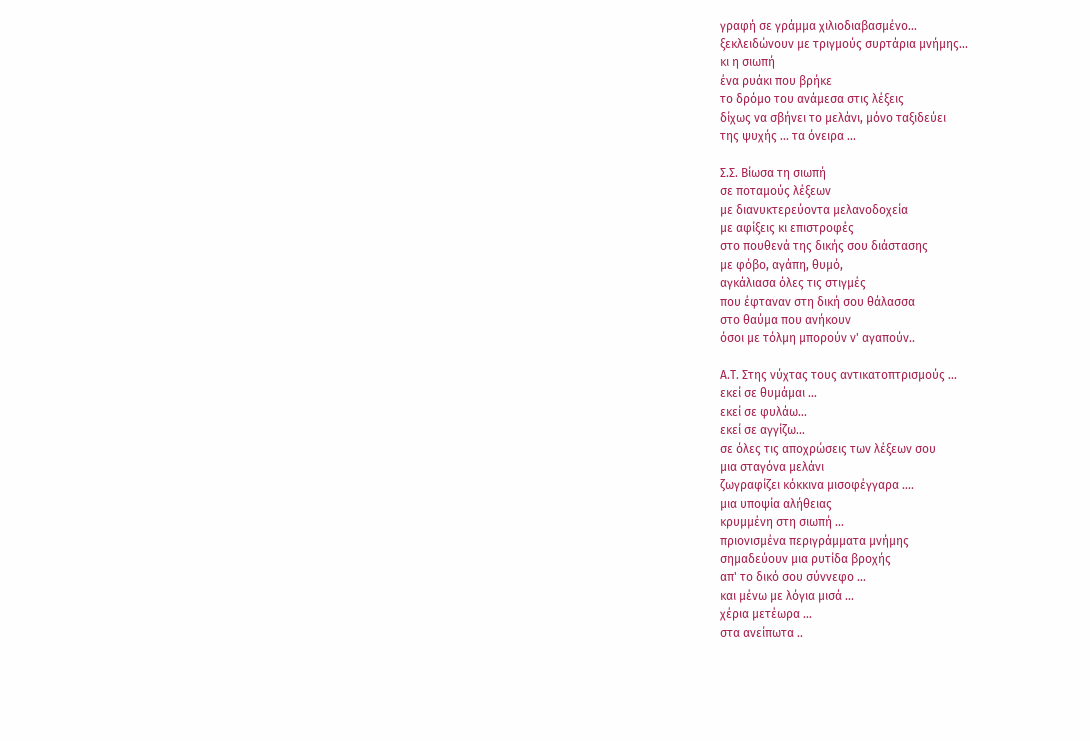γραφή σε γράμμα χιλιοδιαβασμένο...
ξεκλειδώνουν με τριγμούς συρτάρια μνήμης...
κι η σιωπή
ένα ρυάκι που βρήκε
το δρόμο του ανάμεσα στις λέξεις
δίχως να σβήνει το μελάνι, μόνο ταξιδεύει
της ψυχής ... τα όνειρα ...

Σ.Σ. Βίωσα τη σιωπή
σε ποταμούς λέξεων
με διανυκτερεύοντα μελανοδοχεία
με αφίξεις κι επιστροφές
στο πουθενά της δικής σου διάστασης
με φόβο, αγάπη, θυμό,
αγκάλιασα όλες τις στιγμές
που έφταναν στη δική σου θάλασσα
στο θαύμα που ανήκουν
όσοι με τόλμη μπορούν ν' αγαπούν..

Α.Τ. Στης νύχτας τους αντικατοπτρισμούς ...
εκεί σε θυμάμαι ...
εκεί σε φυλάω...
εκεί σε αγγίζω...
σε όλες τις αποχρώσεις των λέξεων σου
μια σταγόνα μελάνι
ζωγραφίζει κόκκινα μισοφέγγαρα ....
μια υποψία αλήθειας
κρυμμένη στη σιωπή ...
πριονισμένα περιγράμματα μνήμης
σημαδεύουν μια ρυτίδα βροχής
απ' το δικό σου σύννεφο ...
και μένω με λόγια μισά ...
χέρια μετέωρα ...
στα ανείπωτα ..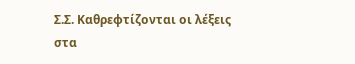Σ.Σ. Καθρεφτίζονται οι λέξεις
στα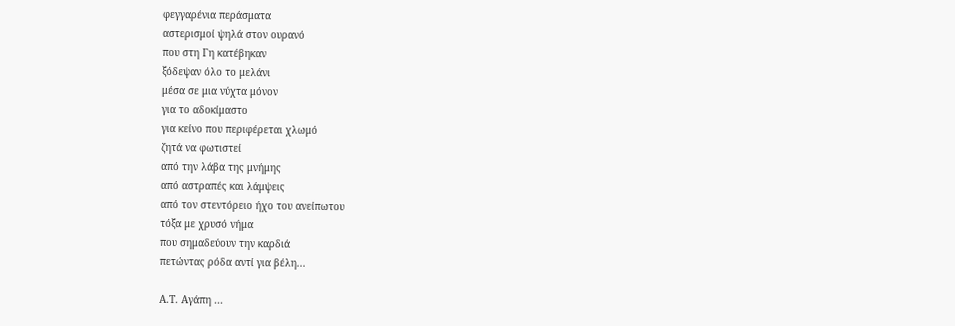φεγγαρένια περάσματα
αστερισμοί ψηλά στον ουρανό
που στη Γη κατέβηκαν
ξόδεψαν όλο το μελάνι
μέσα σε μια νύχτα μόνον
για το αδοκίμαστο
για κείνο που περιφέρεται χλωμό
ζητά να φωτιστεί
από την λάβα της μνήμης
από αστραπές και λάμψεις
από τον στεντόρειο ήχο του ανείπωτου
τόξα με χρυσό νήμα
που σημαδεύουν την καρδιά
πετώντας ρόδα αντί για βέλη...

Α.Τ. Αγάπη ...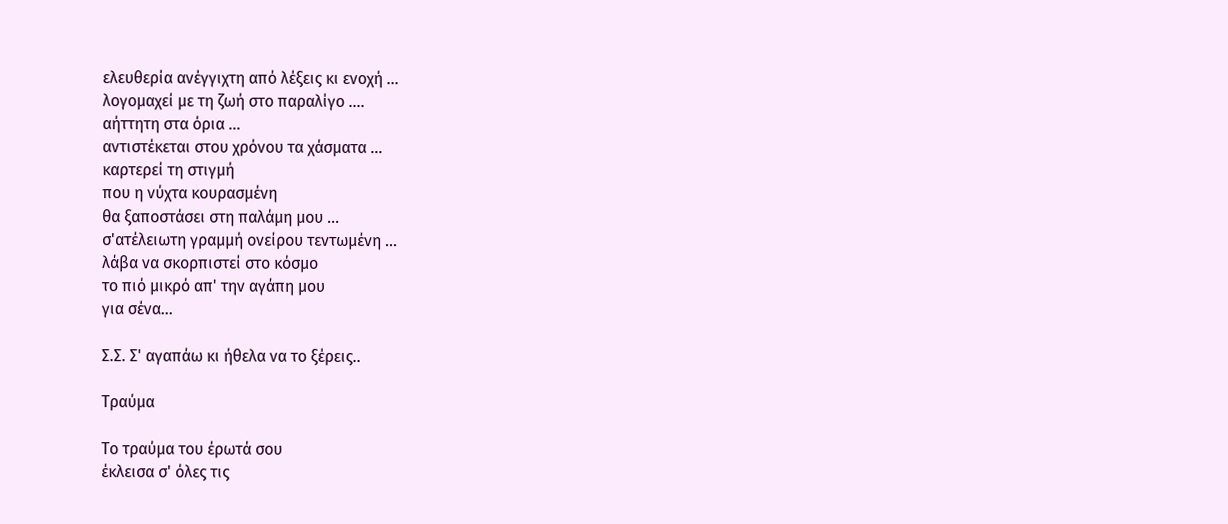ελευθερία ανέγγιχτη από λέξεις κι ενοχή ...
λογομαχεί με τη ζωή στο παραλίγο ....
αήττητη στα όρια ...
αντιστέκεται στου χρόνου τα χάσματα ...
καρτερεί τη στιγμή
που η νύχτα κουρασμένη
θα ξαποστάσει στη παλάμη μου ...
σ'ατέλειωτη γραμμή ονείρου τεντωμένη ...
λάβα να σκορπιστεί στο κόσμο
το πιό μικρό απ' την αγάπη μου
για σένα...

Σ.Σ. Σ' αγαπάω κι ήθελα να το ξέρεις..

Τραύμα

Το τραύμα του έρωτά σου
έκλεισα σ' όλες τις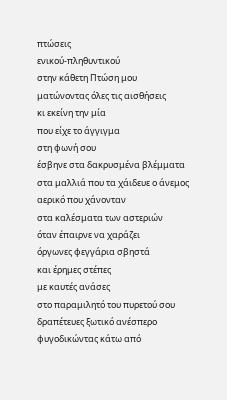πτώσεις
ενικού-πληθυντικού
στην κάθετη Πτώση μου
ματώνοντας όλες τις αισθήσεις
κι εκείνη την μία
που είχε το άγγιγμα
στη φωνή σου
έσβηνε στα δακρυσμένα βλέμματα
στα μαλλιά που τα χάιδευε ο άνεμος
αερικό που χάνονταν
στα καλέσματα των αστεριών
όταν έπαιρνε να χαράζει
όργωνες φεγγάρια σβηστά
και έρημες στέπες
με καυτές ανάσες
στο παραμιλητό του πυρετού σου
δραπέτευες ξωτικό ανέσπερο
φυγοδικώντας κάτω από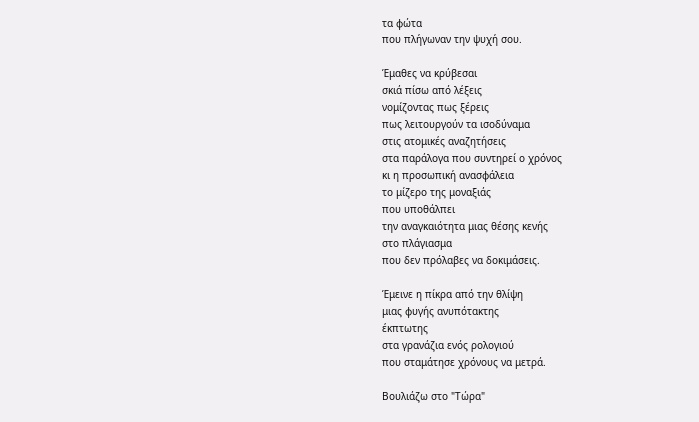τα φώτα
που πλήγωναν την ψυχή σου.

Έμαθες να κρύβεσαι
σκιά πίσω από λέξεις
νομίζοντας πως ξέρεις
πως λειτουργούν τα ισοδύναμα
στις ατομικές αναζητήσεις
στα παράλογα που συντηρεί ο χρόνος
κι η προσωπική ανασφάλεια
το μίζερο της μοναξιάς
που υποθάλπει
την αναγκαιότητα μιας θέσης κενής
στο πλάγιασμα
που δεν πρόλαβες να δοκιμάσεις.

Έμεινε η πίκρα από την θλίψη
μιας φυγής ανυπότακτης
έκπτωτης
στα γρανάζια ενός ρολογιού
που σταμάτησε χρόνους να μετρά.

Βουλιάζω στο "Τώρα"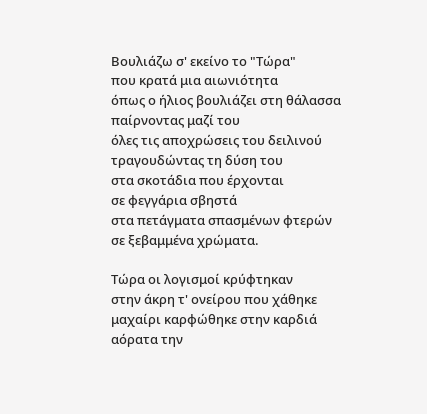Βουλιάζω σ' εκείνο το "Τώρα"
που κρατά μια αιωνιότητα
όπως ο ήλιος βουλιάζει στη θάλασσα
παίρνοντας μαζί του
όλες τις αποχρώσεις του δειλινού
τραγουδώντας τη δύση του
στα σκοτάδια που έρχονται
σε φεγγάρια σβηστά
στα πετάγματα σπασμένων φτερών
σε ξεβαμμένα χρώματα.

Τώρα οι λογισμοί κρύφτηκαν
στην άκρη τ' ονείρου που χάθηκε
μαχαίρι καρφώθηκε στην καρδιά
αόρατα την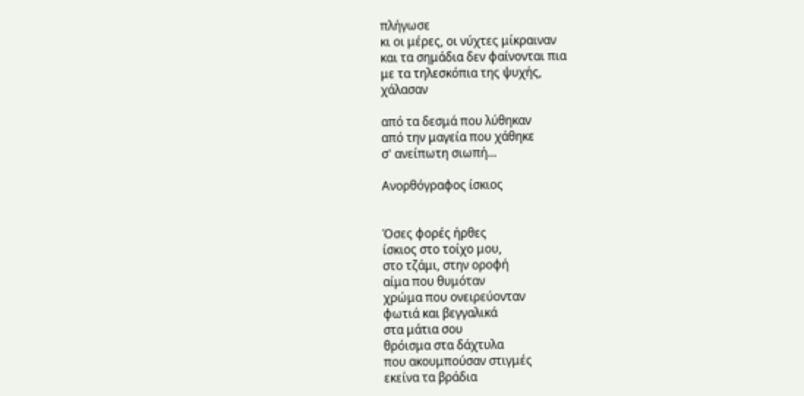πλήγωσε
κι οι μέρες, οι νύχτες μίκραιναν
και τα σημάδια δεν φαίνονται πια
με τα τηλεσκόπια της ψυχής,
χάλασαν

από τα δεσμά που λύθηκαν
από την μαγεία που χάθηκε
σ' ανείπωτη σιωπή...

Ανορθόγραφος ίσκιος


Όσες φορές ήρθες
ίσκιος στο τοίχο μου,
στο τζάμι, στην οροφή
αίμα που θυμόταν
χρώμα που ονειρεύονταν
φωτιά και βεγγαλικά
στα μάτια σου
θρόισμα στα δάχτυλα
που ακουμπούσαν στιγμές
εκείνα τα βράδια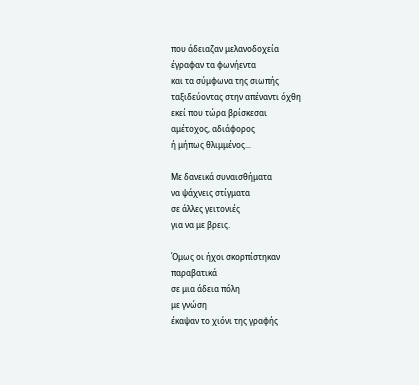που άδειαζαν μελανοδοχεία
έγραφαν τα φωνήεντα
και τα σύμφωνα της σιωπής
ταξιδεύοντας στην απέναντι όχθη
εκεί που τώρα βρίσκεσαι
αμέτοχος, αδιάφορος
ή μήπως θλιμμένος...

Με δανεικά συναισθήματα
να ψάχνεις στίγματα
σε άλλες γειτονιές
για να με βρεις.

Όμως οι ήχοι σκορπίστηκαν
παραβατικά
σε μια άδεια πόλη
με γνώση
έκαψαν το χιόνι της γραφής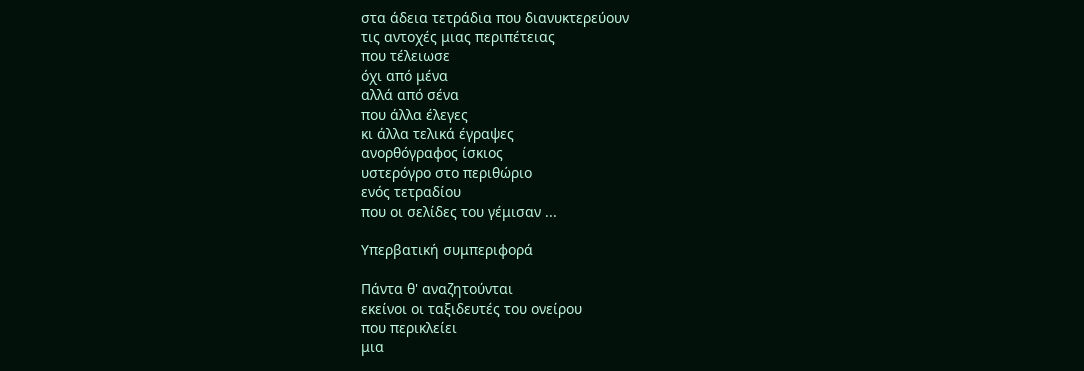στα άδεια τετράδια που διανυκτερεύουν
τις αντοχές μιας περιπέτειας
που τέλειωσε
όχι από μένα
αλλά από σένα
που άλλα έλεγες
κι άλλα τελικά έγραψες
ανορθόγραφος ίσκιος
υστερόγρο στο περιθώριο
ενός τετραδίου
που οι σελίδες του γέμισαν ...

Υπερβατική συμπεριφορά

Πάντα θ' αναζητούνται
εκείνοι οι ταξιδευτές του ονείρου
που περικλείει
μια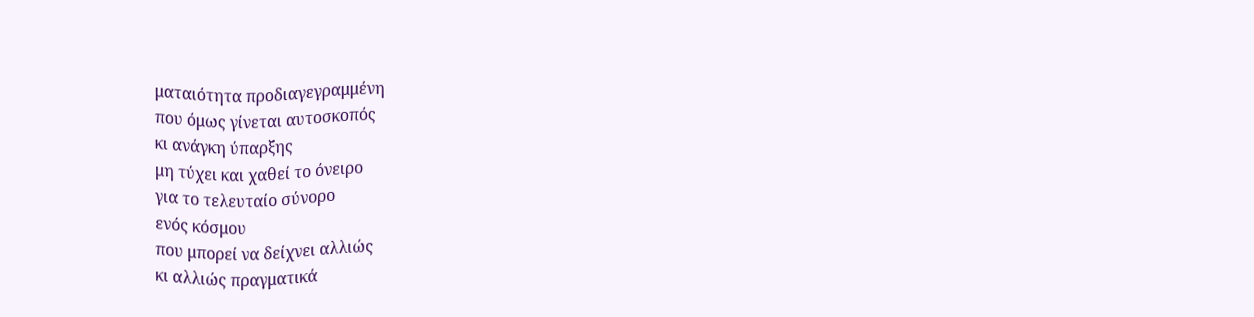ματαιότητα προδιαγεγραμμένη
που όμως γίνεται αυτοσκοπός
κι ανάγκη ύπαρξης
μη τύχει και χαθεί το όνειρο
για το τελευταίο σύνορο
ενός κόσμου
που μπορεί να δείχνει αλλιώς
κι αλλιώς πραγματικά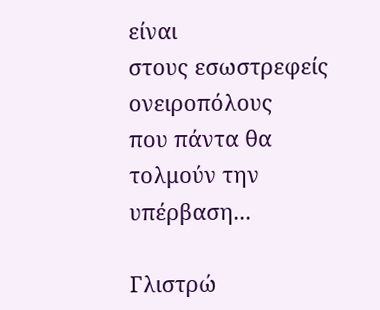είναι
στους εσωστρεφείς ονειροπόλους
που πάντα θα τολμούν την υπέρβαση...

Γλιστρώ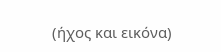(ήχος και εικόνα)